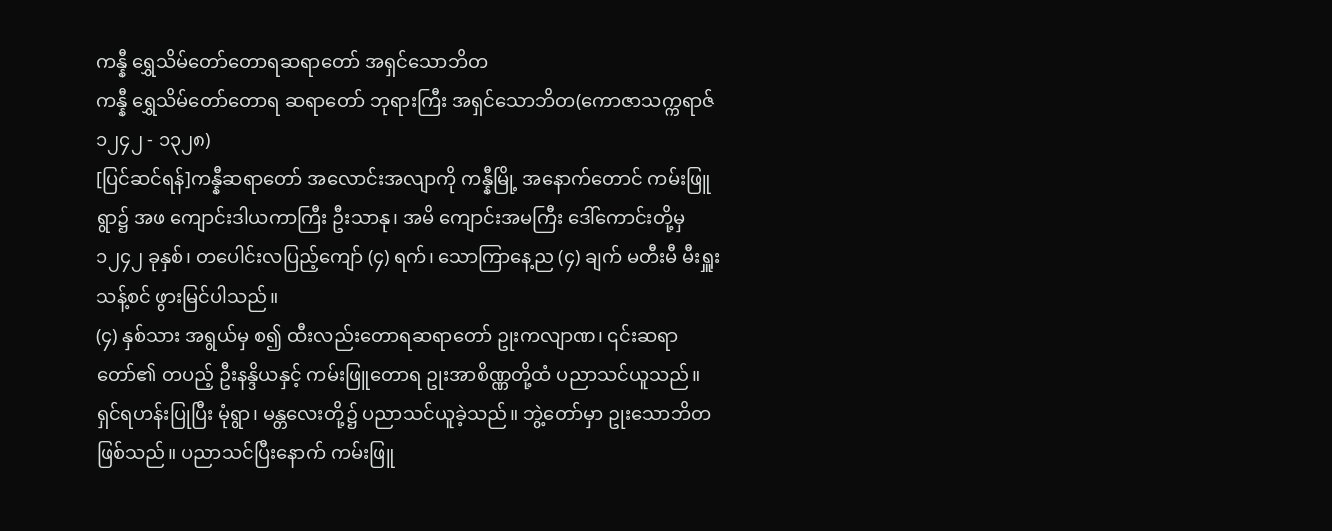ကန္နီ ရွှေသိမ်တော်တောရဆရာတော် အရှင်သောဘိတ
ကန္နီ ရွှေသိမ်တော်တောရ ဆရာတော် ဘုရားကြီး အရှင်သောဘိတ(ကောဇာသက္ကရာဇ် ၁၂၄၂ - ၁၃၂၈)
[ပြင်ဆင်ရန်]ကန္နီဆရာတော် အလောင်းအလျာကို ကန္နီမြို့ အနောက်တောင် ကမ်းဖြူရွာ၌ အဖ ကျောင်းဒါယကာကြီး ဦးသာနု၊ အမိ ကျောင်းအမကြီး ဒေါ်ကောင်းတို့မှ ၁၂၄၂ ခုနှစ်၊ တပေါင်းလပြည့်ကျော် (၄) ရက်၊ သောကြာနေ့ည (၄) ချက် မတီးမီ မီးရှူးသန့်စင် ဖွားမြင်ပါသည်။
(၄) နှစ်သား အရွယ်မှ စ၍ ထီးလည်းတောရဆရာတော် ဥုးကလျာဏ၊ ၎င်းဆရာတော်၏ တပည့် ဦးနန္ဒိယနှင့် ကမ်းဖြူတောရ ဥုးအာစိဏ္ဏတို့ထံ ပညာသင်ယူသည်။ ရှင်ရဟန်းပြုပြီး မုံရွာ၊ မန္တလေးတို့၌ ပညာသင်ယူခဲ့သည်။ ဘွဲ့တော်မှာ ဥုးသောဘိတ ဖြစ်သည်။ ပညာသင်ပြီးနောက် ကမ်းဖြူ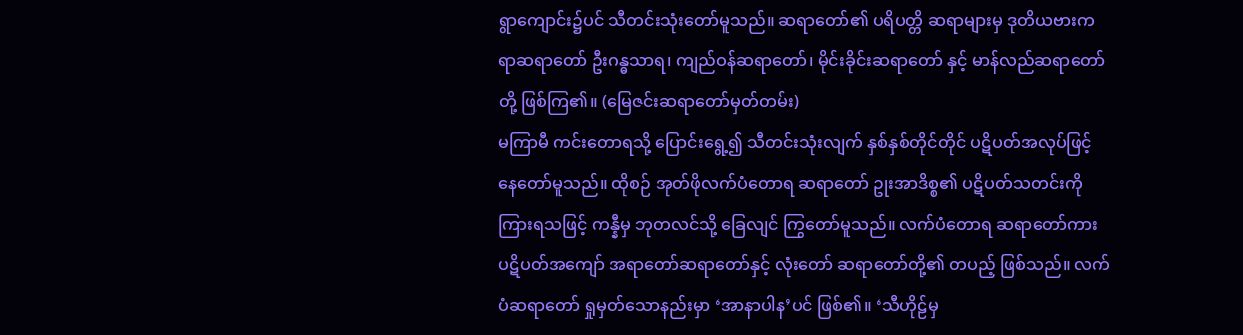ရွာကျောင်း၌ပင် သီတင်းသုံးတော်မူသည်။ ဆရာတော်၏ ပရိပတ္တိ ဆရာများမှ ဒုတိယဗားကရာဆရာတော် ဦးဂန္ဓသာရ၊ ကျည်ဝန်ဆရာတော်၊ မိုင်းခိုင်းဆရာတော် နှင့် မာန်လည်ဆရာတော်တို့ ဖြစ်ကြ၏။ (မြေဇင်းဆရာတော်မှတ်တမ်း)
မကြာမီ ကင်းတောရသို့ ပြောင်းရွေ့၍ သီတင်းသုံးလျက် နှစ်နှစ်တိုင်တိုင် ပဋိပတ်အလုပ်ဖြင့် နေတော်မူသည်။ ထိုစဉ် အုတ်ဖိုလက်ပံတောရ ဆရာတော် ဥုးအာဒိစ္စ၏ ပဋိပတ်သတင်းကို ကြားရသဖြင့် ကန္နီမှ ဘုတလင်သို့ ခြေလျင် ကြွတော်မူသည်။ လက်ပံတောရ ဆရာတော်ကား ပဋိပတ်အကျော် အရာတော်ဆရာတော်နှင့် လုံးတော် ဆရာတော်တို့၏ တပည့် ဖြစ်သည်။ လက်ပံဆရာတော် ရှုမှတ်သောနည်းမှာ ‘အာနာပါန’ပင် ဖြစ်၏။ ‘သီဟိုဠ်မှ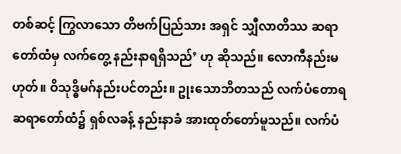တစ်ဆင့် ကြွလာသော တိဗက်ပြည်သား အရှင် သျှီလာတိဿ ဆရာတော်ထံမှ လက်တွေ့ နည်းနာရရှိသည်’ ဟု ဆိုသည်။ လောကီနည်းမဟုတ်။ ဝိသုဒ္ဓိမဂ်နည်းပင်တည်း။ ဥုးသောဘိတသည် လက်ပံတောရ ဆရာတော်ထံ၌ ရှစ်လခန့် နည်းနာခံ အားထုတ်တော်မူသည်။ လက်ပံ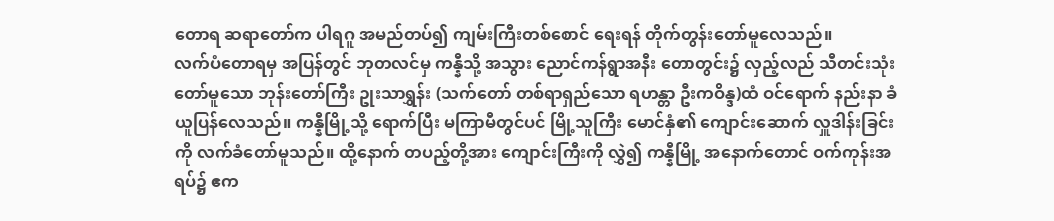တောရ ဆရာတော်က ပါရဂူ အမည်တပ်၍ ကျမ်းကြီးတစ်စောင် ရေးရန် တိုက်တွန်းတော်မူလေသည်။
လက်ပံတောရမှ အပြန်တွင် ဘုတလင်မှ ကန္နီသို့ အသွား ညောင်ကန်ရွာအနီး တောတွင်း၌ လှည့်လည် သီတင်းသုံးတော်မူသော ဘုန်းတော်ကြီး ဥုးသာရွှန်း (သက်တော် တစ်ရာရှည်သော ရဟန္တာ ဦးကဝိန္ဒ)ထံ ဝင်ရောက် နည်းနာ ခံယူပြန်လေသည်။ ကန္နီမြို့သို့ ရောက်ပြီး မကြာမီတွင်ပင် မြို့သူကြီး မောင်နှံ၏ ကျောင်းဆောက် လှူဒါန်းခြင်းကို လက်ခံတော်မူသည်။ ထို့နောက် တပည့်တို့အား ကျောင်းကြီးကို လွှဲ၍ ကန္နီမြို့ အနောက်တောင် ဝက်ကုန်းအရပ်၌ ဧက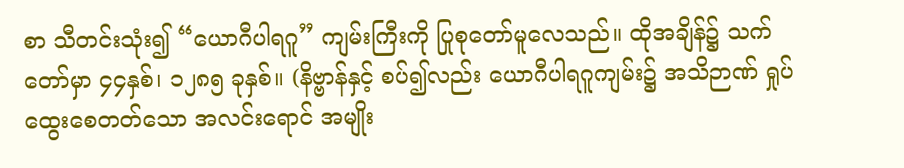စာ သီတင်းသုံး၍ “ယောဂီပါရဂူ” ကျမ်းကြီးကို ပြုစုတော်မူလေသည်။ ထိုအချိန်၌ သက်တော်မှာ ၄၄နှစ်၊ ၁၂၈၅ ခုနှစ်။ (နိဗ္ဗာန်နှင့် စပ်၍လည်း ယောဂီပါရဂူကျမ်း၌ အသိဉာဏ် ရှုပ်ထွေးစေတတ်သော အလင်းရောင် အမျိုး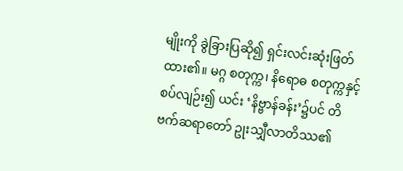မျိုးကို ခွဲခြားပြဆို၍ ရှင်းလင်းဆုံးဖြတ်ထား၏။ မဂ္ဂ စတုက္က၊ နိရောဓ စတုက္ကနှင့် စပ်လျဉ်း၍ ယင်း ‘နိဗ္ဗာန်ခန်း’၌ပင် တိဗက်ဆရာတော် ဥုးသျှီလာတိဿ၏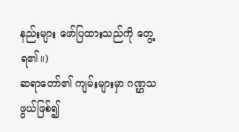နည်းများ ဖော်ပြထားသည်ကို တွေ့ရ၏။)
ဆရာတော်၏ ကျမ်းများမှာ ဂဏ္ဌသဖွယ်ဖြစ်၍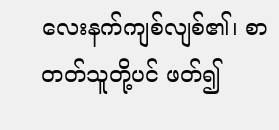လေးနက်ကျစ်လျစ်၏၊ စာတတ်သူတို့ပင် ဖတ်၍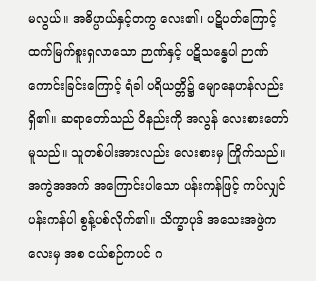မလွယ်။ အဓိပ္ပာယ်နှင့်တကွ လေး၏၊ ပဋိပတ်ကြောင့် ထက်မြက်စူးရှလာသော ဉာဏ်နှင့် ပဋိသန္ဓေပါ ဉာဏ်ကောင်းခြင်းကြောင့် ရံခါ ပရိယတ္တိ၌ မျောနေဟန်လည်း ရှိ၏။ ဆရာတော်သည် ဝိနည်းကို အလွန် လေးစားတော်မူသည်။ သူတစ်ပါးအားလည်း လေးစားမှ ကြိုက်သည်။ အကွဲအအက် အကြောင်းပါသော ပန်းကန်ဖြင့် ကပ်လျှင် ပန်းကန်ပါ စွန့်ပစ်လိုက်၏။ သိက္ခာပုဒ် အသေးအဖွဲကလေးမှ အစ ငယ်စဉ်ကပင် ဂ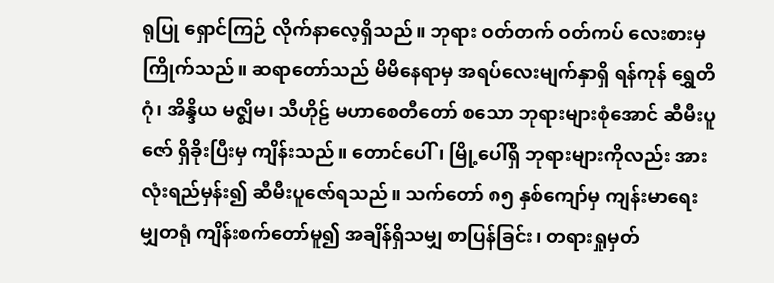ရုပြု ရှောင်ကြဉ် လိုက်နာလေ့ရှိသည်။ ဘုရား ဝတ်တက် ဝတ်ကပ် လေးစားမှ ကြိုက်သည်။ ဆရာတော်သည် မိမိနေရာမှ အရပ်လေးမျက်နှာရှိ ရန်ကုန် ရွှေတိဂုံ၊ အိန္ဒိယ မဇ္ဈိမ၊ သီဟိုဠ် မဟာစေတီတော် စသော ဘုရားများစုံအောင် ဆီမီးပူဇော် ရှိခိုးပြီးမှ ကျိန်းသည်။ တောင်ပေါ်၊ မြို့ပေါ်ရှိ ဘုရားများကိုလည်း အားလုံးရည်မှန်း၍ ဆီမီးပူဇော်ရသည်။ သက်တော် ၈၅ နှစ်ကျော်မှ ကျန်းမာရေး မျှတရုံ ကျိန်းစက်တော်မူ၍ အချိန်ရှိသမျှ စာပြန်ခြင်း၊ တရားရှုမှတ်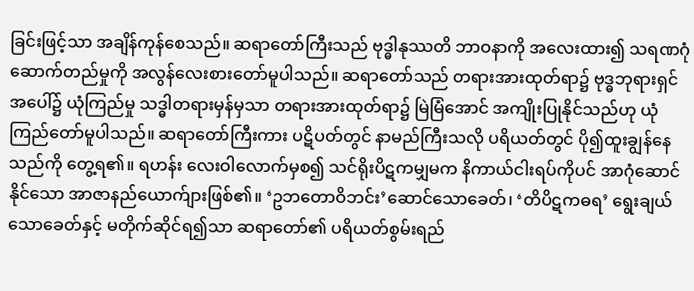ခြင်းဖြင့်သာ အချိန်ကုန်စေသည်။ ဆရာတော်ကြီးသည် ဗုဒ္ဓါနုဿတိ ဘာဝနာကို အလေးထား၍ သရဏဂုံ ဆောက်တည်မှုကို အလွန်လေးစားတော်မူပါသည်။ ဆရာတော်သည် တရားအားထုတ်ရာ၌ ဗုဒ္ဓဘုရားရှင်အပေါ်၌ ယုံကြည်မှု သဒ္ဓါတရားမှန်မှသာ တရားအားထုတ်ရာ၌ မြဲမြံအောင် အကျိုးပြုနိုင်သည်ဟု ယုံကြည်တော်မူပါသည်။ ဆရာတော်ကြီးကား ပဋိပတ်တွင် နာမည်ကြီးသလို ပရိယတ်တွင် ပို၍ထူးချွန်နေသည်ကို တွေ့ရ၏။ ရဟန်း လေးဝါလောက်မှစ၍ သင်ရိုးပိဋကမျှမက နိကာယ်ငါးရပ်ကိုပင် အာဂုံဆောင်နိုင်သော အာဇာနည်ယောက်ျားဖြစ်၏။ ‘ဥဘတောဝိဘင်း’ဆောင်သောခေတ်၊ ‘တိပိဋကဓရ’ ရွေးချယ်သောခေတ်နှင့် မတိုက်ဆိုင်ရ၍သာ ဆရာတော်၏ ပရိယတ်စွမ်းရည်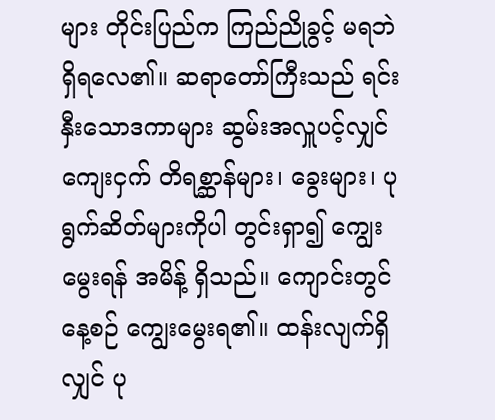များ တိုင်းပြည်က ကြည်ညိုခွင့် မရဘဲ ရှိရလေ၏။ ဆရာတော်ကြီးသည် ရင်းနှီးသောဒကာများ ဆွမ်းအလှူပင့်လျှင် ကျေးငှက် တိရစ္ဆာန်များ၊ ခွေးများ၊ ပုရွက်ဆိတ်များကိုပါ တွင်းရှာ၍ ကျွေးမွေးရန် အမိန့် ရှိသည်။ ကျောင်းတွင် နေ့စဉ် ကျွေးမွေးရ၏။ ထန်းလျက်ရှိလျှင် ပု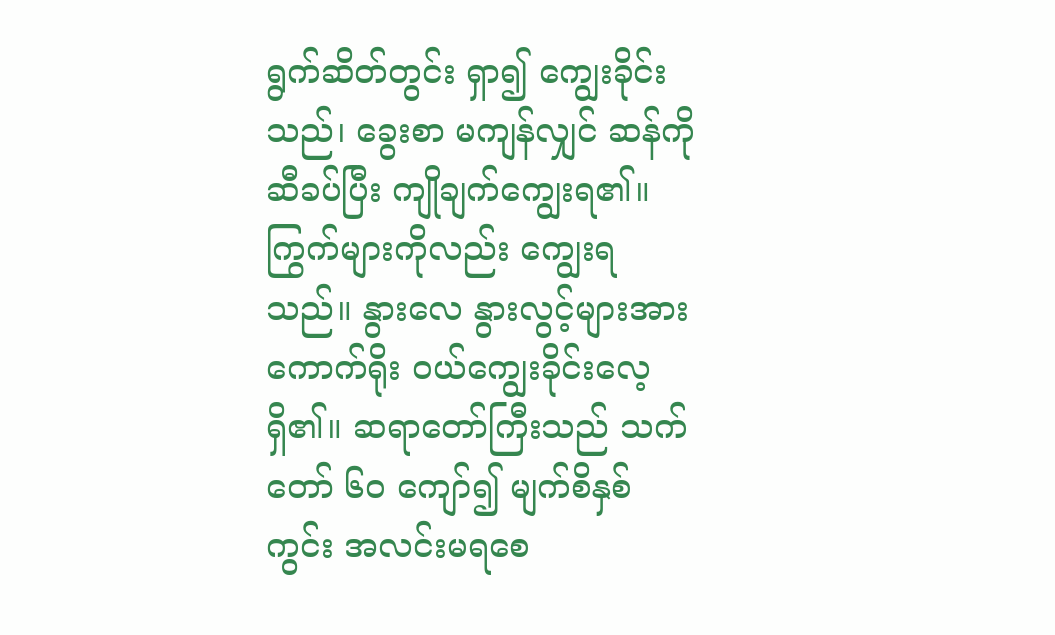ရွက်ဆိတ်တွင်း ရှာ၍ ကျွေးခိုင်းသည်၊ ခွေးစာ မကျန်လျှင် ဆန်ကို ဆီခပ်ပြီး ကျိုချက်ကျွေးရ၏။ ကြွက်များကိုလည်း ကျွေးရသည်။ နွားလေ နွားလွင့်များအား ကောက်ရိုး ဝယ်ကျွေးခိုင်းလေ့ရှိ၏။ ဆရာတော်ကြီးသည် သက်တော် ၆၀ ကျော်၍ မျက်စိနှစ်ကွင်း အလင်းမရစေ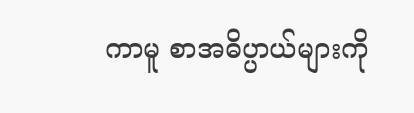ကာမူ စာအဓိပ္ပာယ်များကို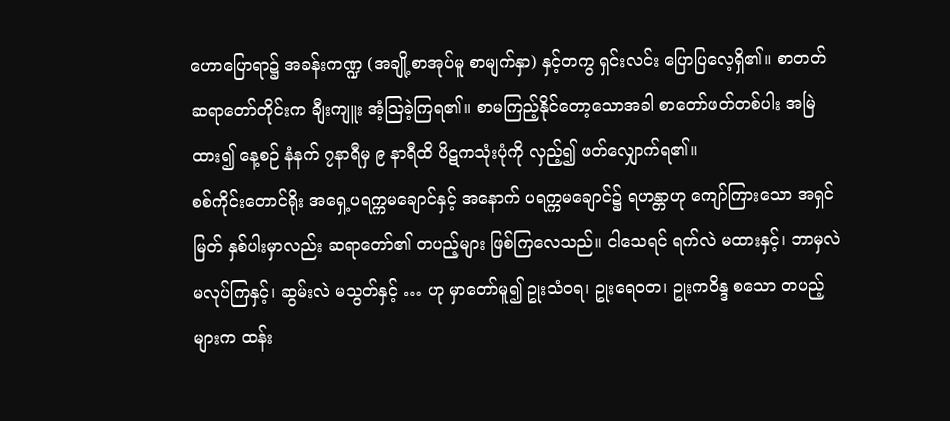ဟောပြောရာ၌ အခန်းကဏ္ဍ (အချို့စာအုပ်မူ စာမျက်နှာ) နှင့်တကွ ရှင်းလင်း ပြောပြလေ့ရှိ၏။ စာတတ် ဆရာတော်တိုင်းက ချီးကျူး အံ့ဩခဲ့ကြရ၏။ စာမကြည့်နိုင်တော့သောအခါ စာတော်ဖတ်တစ်ပါး အမြဲထား၍ နေ့စဉ် နံနက် ၇နာရီမှ ၉ နာရီထိ ပိဋကသုံးပုံကို လှည့်၍ ဖတ်လျှောက်ရ၏။
စစ်ကိုင်းတောင်ရိုး အရှေ့ပရက္ကမချောင်နှင့် အနောက် ပရက္ကမချောင်၌ ရဟန္တာဟု ကျော်ကြားသော အရှင်မြတ် နှစ်ပါးမှာလည်း ဆရာတော်၏ တပည့်များ ဖြစ်ကြလေသည်။ ငါသေရင် ရက်လဲ မထားနှင့်၊ ဘာမှလဲ မလုပ်ကြနှင့်၊ ဆွမ်းလဲ မသွတ်နှင့် … ဟု မှာတော်မူ၍ ဥုးသံဝရ၊ ဥုးရေဝတ၊ ဥုးကဝိန္ဒ စသော တပည့်များက ထန်း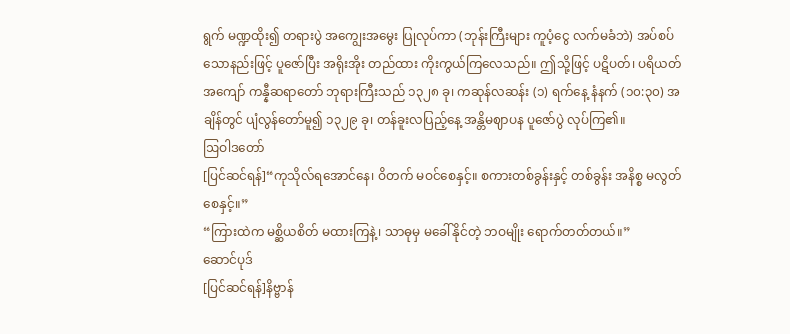ရွက် မဏ္ဍထိုး၍ တရားပွဲ အကျွေးအမွေး ပြုလုပ်ကာ (ဘုန်းကြီးများ ကူပံ့ငွေ လက်မခံဘဲ) အပ်စပ်သောနည်းဖြင့် ပူဇော်ပြီး အရိုးအိုး တည်ထား ကိုးကွယ်ကြလေသည်။ ဤသို့ဖြင့် ပဋိပတ်၊ ပရိယတ်အကျော် ကန္နီဆရာတော် ဘုရားကြီးသည် ၁၃၂၈ ခု၊ ကဆုန်လဆန်း (၁) ရက်နေ့ နံနက် (၁၀:၃၀) အချိန်တွင် ပျံလွန်တော်မူ၍ ၁၃၂၉ ခု၊ တန်ခူးလပြည့်နေ့ အန္တိမဈာပန ပူဇော်ပွဲ လုပ်ကြ၏။
ဩဝါဒတော်
[ပြင်ဆင်ရန်]“ကုသိုလ်ရအောင်နေ၊ ဝိတက် မဝင်စေနှင့်။ စကားတစ်ခွန်းနှင့် တစ်ခွန်း အနိစ္စ မလွတ်စေနှင့်။”
“ကြားထဲက မစ္ဆိယစိတ် မထားကြနဲ့၊ သာဓုမှ မခေါ်နိုင်တဲ့ ဘဝမျိုး ရောက်တတ်တယ်။”
ဆောင်ပုဒ်
[ပြင်ဆင်ရန်]နိဗ္ဗာန်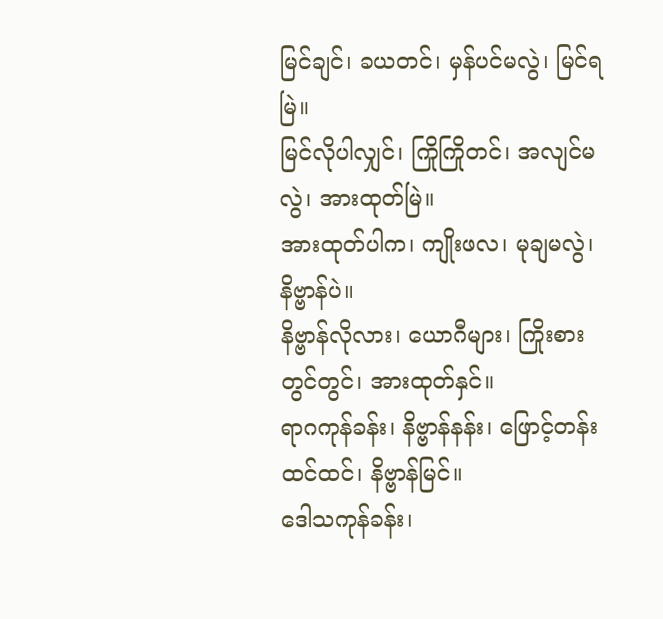မြင်ချင်၊ ခယတင်၊ မှန်ပင်မလွဲ၊ မြင်ရမြဲ။
မြင်လိုပါလျှင်၊ ကြိုကြိုတင်၊ အလျင်မလွဲ၊ အားထုတ်မြဲ။
အားထုတ်ပါက၊ ကျိုးဖလ၊ မုချမလွဲ၊ နိဗ္ဗာန်ပဲ။
နိဗ္ဗာန်လိုလား၊ ယောဂီများ၊ ကြိုးစားတွင်တွင်၊ အားထုတ်နှင်။
ရာဂကုန်ခန်း၊ နိဗ္ဗာန်နန်း၊ ဖြောင့်တန်းထင်ထင်၊ နိဗ္ဗာန်မြင်။
ဒေါသကုန်ခန်း၊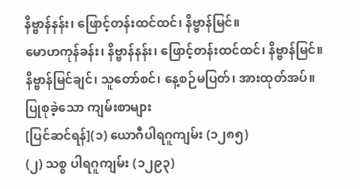နိဗ္ဗာန်နန်း၊ ဖြောင့်တန်းထင်ထင်၊ နိဗ္ဗာန်မြင်။
မောဟကုန်ခန်း၊ နိဗ္ဗာန်နန်း၊ ဖြောင့်တန်းထင်ထင်၊ နိဗ္ဗာန်မြင်။
နိဗ္ဗာန်မြင်ချင်၊ သူတော်စင်၊ နေ့စဉ်မပြတ်၊ အားထုတ်အပ်။
ပြုစုခဲ့သော ကျမ်းစာများ
[ပြင်ဆင်ရန်](၁) ယောဂီပါရဂူကျမ်း (၁၂၈၅)
(၂) သစ္စ ပါရဂူကျမ်း (၁၂၉၃)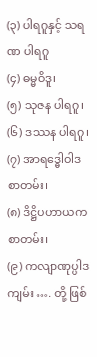(၃) ပါရဂူနှင့် သရဏ ပါရဂူ
(၄) ဓမ္မဝိဒူ၊
(၅) သုဇန ပါရဂူ၊
(၆) ဒဿန ပါရဂူ၊
(၇) အာရဒ္ဓေါဝါဒ စာတမ်း၊
(၈) ဒိဋ္ဌိပဟာယက စာတမ်း၊
(၉) ကလျာဏုပ္ပါဒကျမ်း …. တို့ ဖြစ်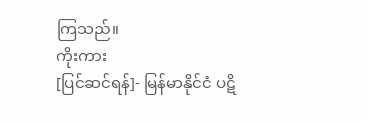ကြသည်။
ကိုးကား
[ပြင်ဆင်ရန်]- မြန်မာနိုင်ငံ ပဋိ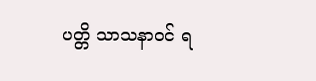ပတ္တိ သာသနာဝင် ရ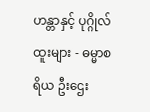ဟန္တာနှင့် ပုဂ္ဂိုလ်ထူးများ - ဓမ္မာစရိယ ဦးဌေး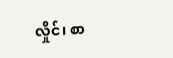လှိုင်၊ စာ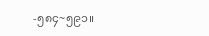-၅၈၄~၅၉၁။